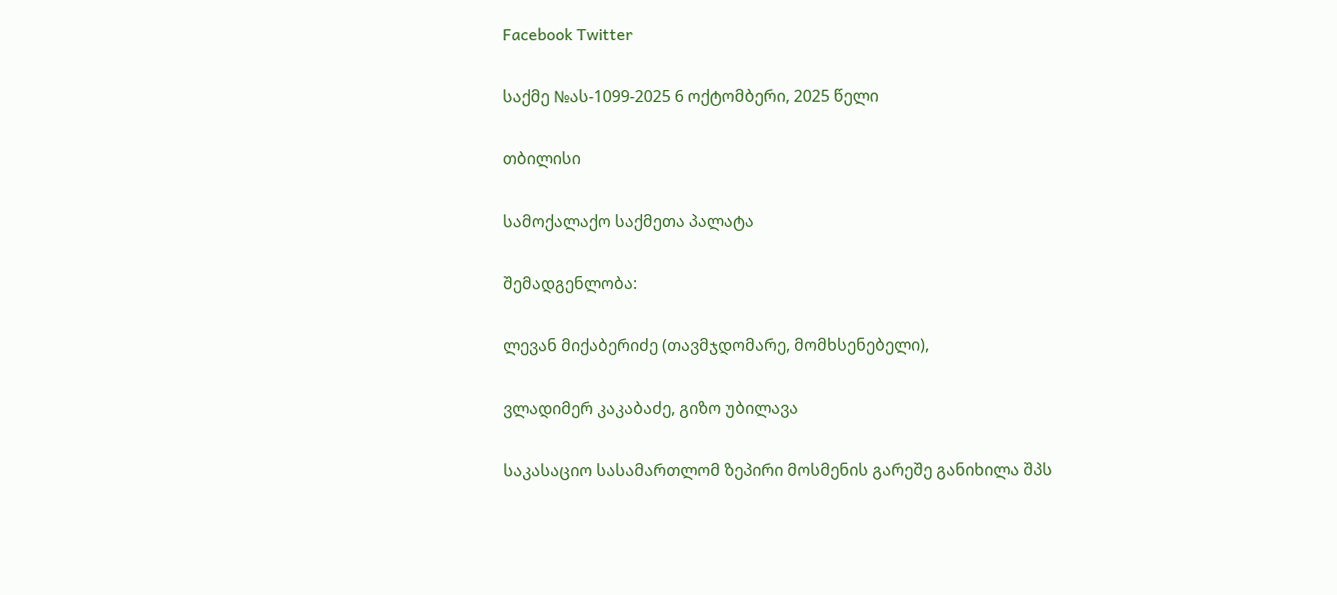Facebook Twitter

საქმე №ას-1099-2025 6 ოქტომბერი, 2025 წელი

თბილისი

სამოქალაქო საქმეთა პალატა

შემადგენლობა:

ლევან მიქაბერიძე (თავმჯდომარე, მომხსენებელი),

ვლადიმერ კაკაბაძე, გიზო უბილავა

საკასაციო სასამართლომ ზეპირი მოსმენის გარეშე განიხილა შპს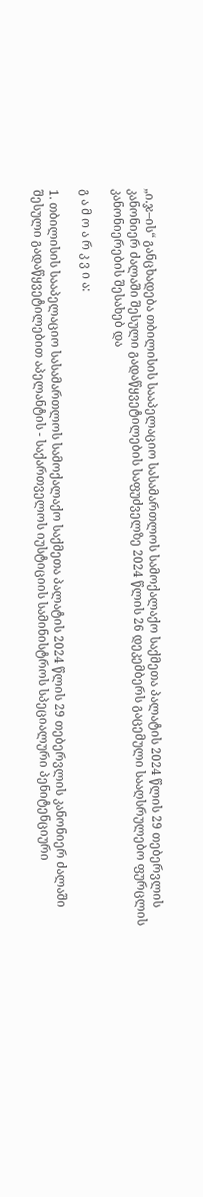„ი.ჯ–ის“ განცხადება თბილისის სააპელაციო სასამართლოს სამოქალაქო საქმეთა პალატის 2024 წლის 29 თებერვლის კანონიერ ძალაში შესული გადაწყვეტილების საფუძველზე 2024 წლის 26 დეკემბერს გაცემული სააღსრულებო ფურცლის კანონიერების შესახებ და

გ ა მ ო ა რ კ ვ ი ა:

1. თბილისის სააპელაციო სასამართლოს სამოქალაქო საქმეთა პალატის 2024 წლის 29 თებერვლის კანონიერ ძალაში შესული გადაწყვეტილებით აპელანტის - საქართველოს იუსტიციის სამინისტროს სპეციალური პენიტენციური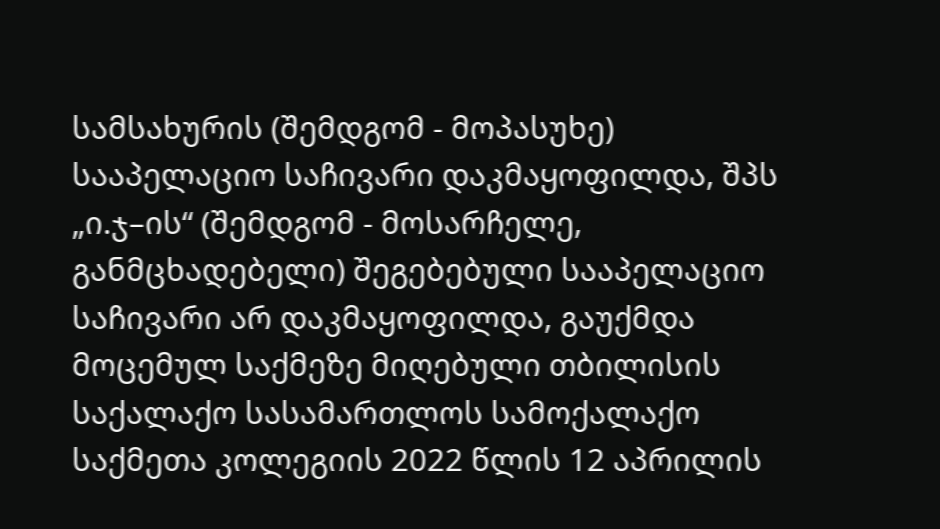სამსახურის (შემდგომ - მოპასუხე) სააპელაციო საჩივარი დაკმაყოფილდა, შპს „ი.ჯ–ის“ (შემდგომ - მოსარჩელე, განმცხადებელი) შეგებებული სააპელაციო საჩივარი არ დაკმაყოფილდა, გაუქმდა მოცემულ საქმეზე მიღებული თბილისის საქალაქო სასამართლოს სამოქალაქო საქმეთა კოლეგიის 2022 წლის 12 აპრილის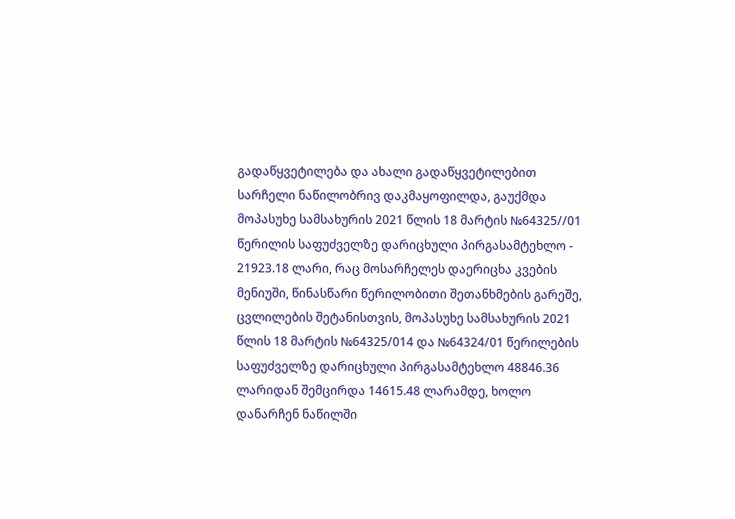გადაწყვეტილება და ახალი გადაწყვეტილებით სარჩელი ნაწილობრივ დაკმაყოფილდა, გაუქმდა მოპასუხე სამსახურის 2021 წლის 18 მარტის №64325//01 წერილის საფუძველზე დარიცხული პირგასამტეხლო - 21923.18 ლარი, რაც მოსარჩელეს დაერიცხა კვების მენიუში, წინასწარი წერილობითი შეთანხმების გარეშე, ცვლილების შეტანისთვის, მოპასუხე სამსახურის 2021 წლის 18 მარტის №64325/014 და №64324/01 წერილების საფუძველზე დარიცხული პირგასამტეხლო 48846.36 ლარიდან შემცირდა 14615.48 ლარამდე, ხოლო დანარჩენ ნაწილში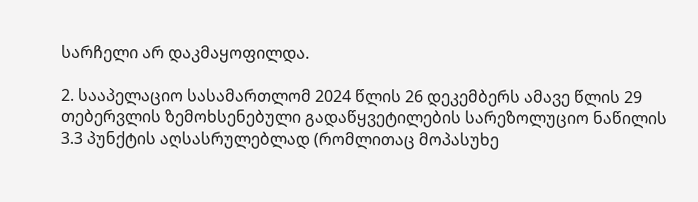სარჩელი არ დაკმაყოფილდა.

2. სააპელაციო სასამართლომ 2024 წლის 26 დეკემბერს ამავე წლის 29 თებერვლის ზემოხსენებული გადაწყვეტილების სარეზოლუციო ნაწილის 3.3 პუნქტის აღსასრულებლად (რომლითაც მოპასუხე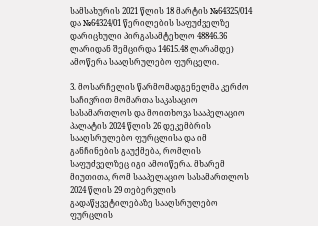სამსახურის 2021 წლის 18 მარტის №64325/014 და №64324/01 წერილების საფუძველზე დარიცხული პირგასამტეხლო 48846.36 ლარიდან შემცირდა 14615.48 ლარამდე) ამოწერა სააღსრულებო ფურცელი.

3. მოსარჩელის წარმომადგენელმა კერძო საჩივრით მომართა საკასაციო სასამართლოს და მოითხოვა სააპელაციო პალატის 2024 წლის 26 დეკემბრის სააღსრულებო ფურცლისა და იმ განჩინების გაუქმება, რომლის საფუძველზეც იგი ამოიწერა. მხარემ მიუთითა, რომ სააპელაციო სასამართლოს 2024 წლის 29 თებერვლის გადაწყვეტილებაზე სააღსრულებო ფურცლის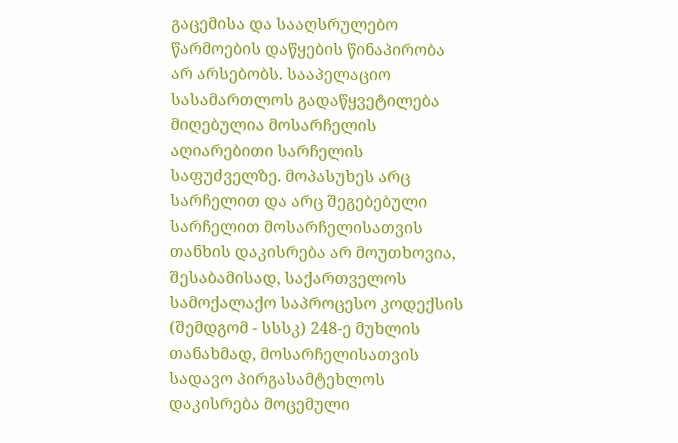გაცემისა და სააღსრულებო წარმოების დაწყების წინაპირობა არ არსებობს. სააპელაციო სასამართლოს გადაწყვეტილება მიღებულია მოსარჩელის აღიარებითი სარჩელის საფუძველზე. მოპასუხეს არც სარჩელით და არც შეგებებული სარჩელით მოსარჩელისათვის თანხის დაკისრება არ მოუთხოვია, შესაბამისად, საქართველოს სამოქალაქო საპროცესო კოდექსის (შემდგომ - სსსკ) 248-ე მუხლის თანახმად, მოსარჩელისათვის სადავო პირგასამტეხლოს დაკისრება მოცემული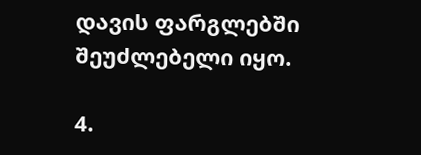დავის ფარგლებში შეუძლებელი იყო.

4.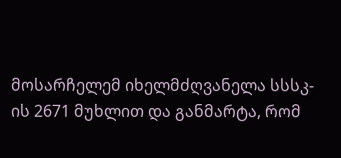მოსარჩელემ იხელმძღვანელა სსსკ-ის 2671 მუხლით და განმარტა, რომ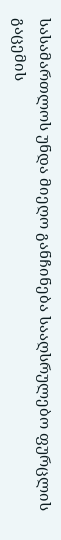სასამართლოს უნდა მიეღო განჩინება სააღსრულებო ფურცლის გაცემის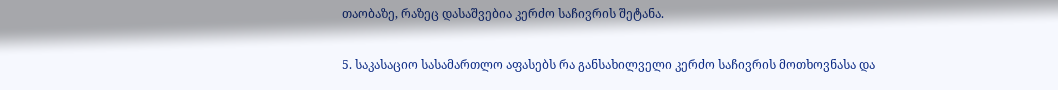თაობაზე, რაზეც დასაშვებია კერძო საჩივრის შეტანა.

5. საკასაციო სასამართლო აფასებს რა განსახილველი კერძო საჩივრის მოთხოვნასა და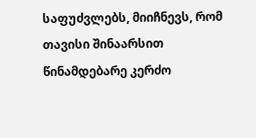საფუძვლებს, მიიჩნევს, რომ თავისი შინაარსით წინამდებარე კერძო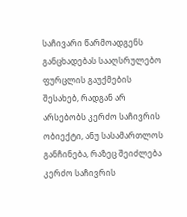საჩივარი წარმოადგენს განცხადებას სააღსრულებო ფურცლის გაუქმების შესახებ, რადგან არ არსებობს კერძო საჩივრის ობიექტი, ანუ სასამართლოს განჩინება, რაზეც შეიძლება კერძო საჩივრის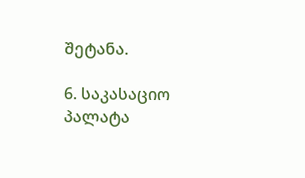შეტანა.

6. საკასაციო პალატა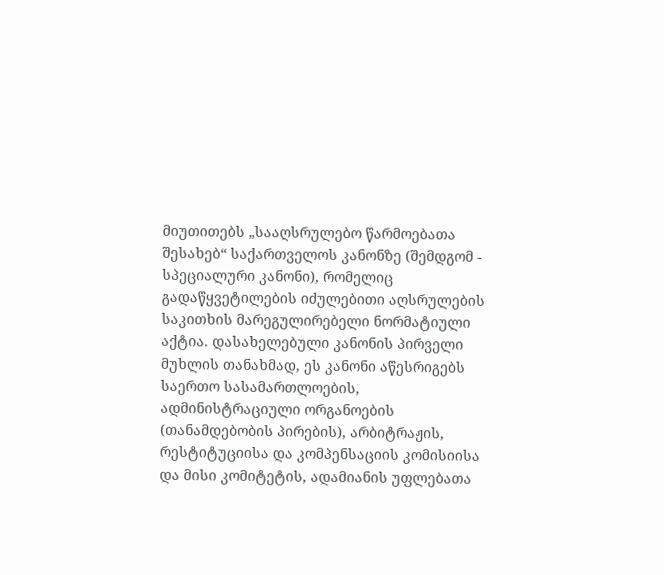მიუთითებს „სააღსრულებო წარმოებათა შესახებ“ საქართველოს კანონზე (შემდგომ - სპეციალური კანონი), რომელიც გადაწყვეტილების იძულებითი აღსრულების საკითხის მარეგულირებელი ნორმატიული აქტია. დასახელებული კანონის პირველი მუხლის თანახმად, ეს კანონი აწესრიგებს საერთო სასამართლოების, ადმინისტრაციული ორგანოების (თანამდებობის პირების), არბიტრაჟის, რესტიტუციისა და კომპენსაციის კომისიისა და მისი კომიტეტის, ადამიანის უფლებათა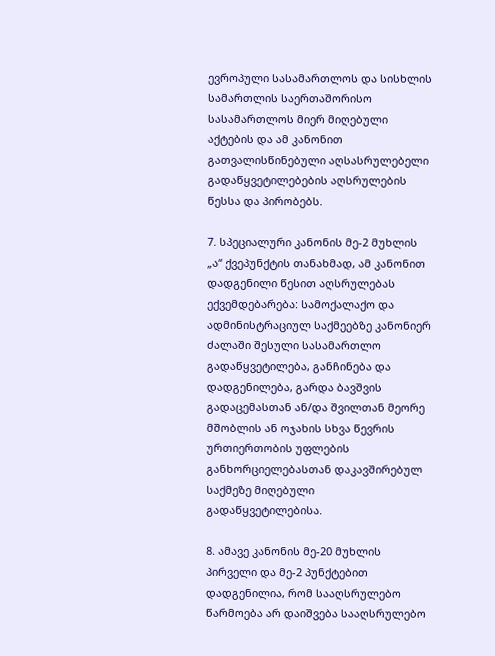ევროპული სასამართლოს და სისხლის სამართლის საერთაშორისო სასამართლოს მიერ მიღებული აქტების და ამ კანონით გათვალისწინებული აღსასრულებელი გადაწყვეტილებების აღსრულების წესსა და პირობებს.

7. სპეციალური კანონის მე-2 მუხლის „ა“ ქვეპუნქტის თანახმად, ამ კანონით დადგენილი წესით აღსრულებას ექვემდებარება: სამოქალაქო და ადმინისტრაციულ საქმეებზე კანონიერ ძალაში შესული სასამართლო გადაწყვეტილება, განჩინება და დადგენილება, გარდა ბავშვის გადაცემასთან ან/და შვილთან მეორე მშობლის ან ოჯახის სხვა წევრის ურთიერთობის უფლების განხორციელებასთან დაკავშირებულ საქმეზე მიღებული გადაწყვეტილებისა.

8. ამავე კანონის მე-20 მუხლის პირველი და მე-2 პუნქტებით დადგენილია, რომ სააღსრულებო წარმოება არ დაიშვება სააღსრულებო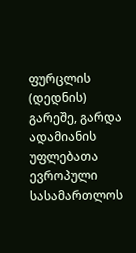ფურცლის (დედნის) გარეშე, გარდა ადამიანის უფლებათა ევროპული სასამართლოს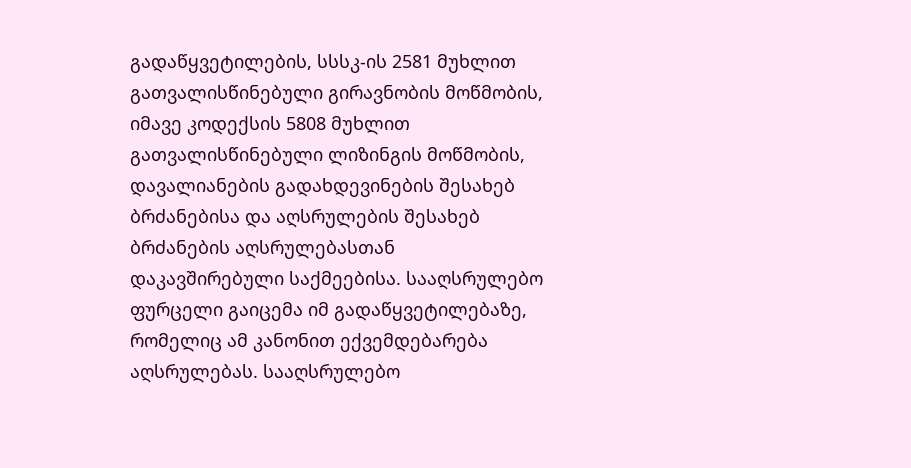გადაწყვეტილების, სსსკ-ის 2581 მუხლით გათვალისწინებული გირავნობის მოწმობის, იმავე კოდექსის 5808 მუხლით გათვალისწინებული ლიზინგის მოწმობის, დავალიანების გადახდევინების შესახებ ბრძანებისა და აღსრულების შესახებ ბრძანების აღსრულებასთან დაკავშირებული საქმეებისა. სააღსრულებო ფურცელი გაიცემა იმ გადაწყვეტილებაზე, რომელიც ამ კანონით ექვემდებარება აღსრულებას. სააღსრულებო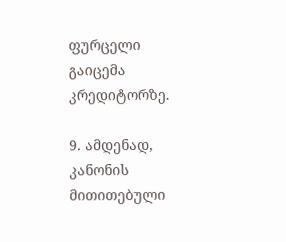ფურცელი გაიცემა კრედიტორზე.

9. ამდენად, კანონის მითითებული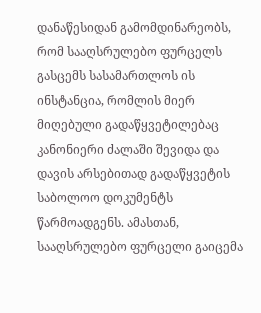დანაწესიდან გამომდინარეობს, რომ სააღსრულებო ფურცელს გასცემს სასამართლოს ის ინსტანცია, რომლის მიერ მიღებული გადაწყვეტილებაც კანონიერი ძალაში შევიდა და დავის არსებითად გადაწყვეტის საბოლოო დოკუმენტს წარმოადგენს. ამასთან, სააღსრულებო ფურცელი გაიცემა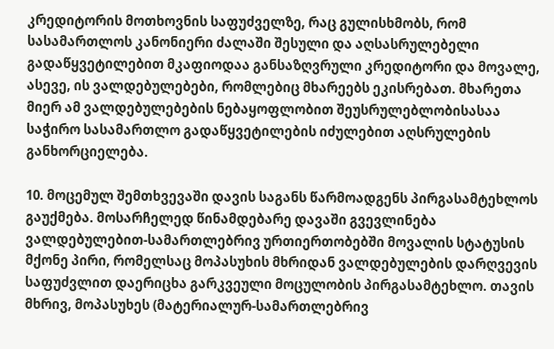კრედიტორის მოთხოვნის საფუძველზე, რაც გულისხმობს, რომ სასამართლოს კანონიერი ძალაში შესული და აღსასრულებელი გადაწყვეტილებით მკაფიოდაა განსაზღვრული კრედიტორი და მოვალე, ასევე, ის ვალდებულებები, რომლებიც მხარეებს ეკისრებათ. მხარეთა მიერ ამ ვალდებულებების ნებაყოფლობით შეუსრულებლობისასაა საჭირო სასამართლო გადაწყვეტილების იძულებით აღსრულების განხორციელება.

10. მოცემულ შემთხვევაში დავის საგანს წარმოადგენს პირგასამტეხლოს გაუქმება. მოსარჩელედ წინამდებარე დავაში გვევლინება ვალდებულებით-სამართლებრივ ურთიერთობებში მოვალის სტატუსის მქონე პირი, რომელსაც მოპასუხის მხრიდან ვალდებულების დარღვევის საფუძვლით დაერიცხა გარკვეული მოცულობის პირგასამტეხლო. თავის მხრივ, მოპასუხეს (მატერიალურ-სამართლებრივ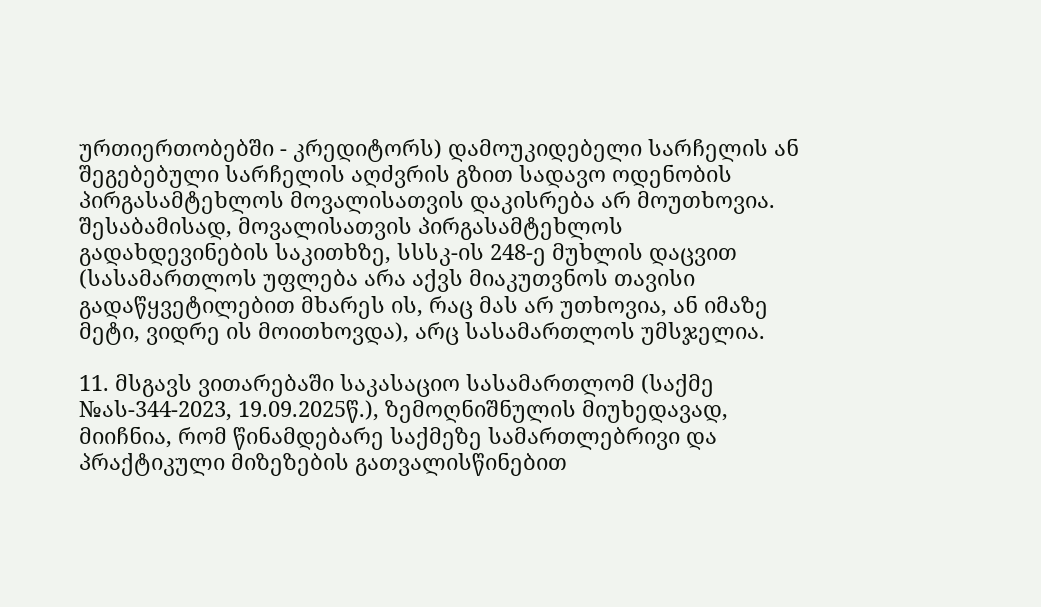ურთიერთობებში - კრედიტორს) დამოუკიდებელი სარჩელის ან შეგებებული სარჩელის აღძვრის გზით სადავო ოდენობის პირგასამტეხლოს მოვალისათვის დაკისრება არ მოუთხოვია. შესაბამისად, მოვალისათვის პირგასამტეხლოს გადახდევინების საკითხზე, სსსკ-ის 248-ე მუხლის დაცვით (სასამართლოს უფლება არა აქვს მიაკუთვნოს თავისი გადაწყვეტილებით მხარეს ის, რაც მას არ უთხოვია, ან იმაზე მეტი, ვიდრე ის მოითხოვდა), არც სასამართლოს უმსჯელია.

11. მსგავს ვითარებაში საკასაციო სასამართლომ (საქმე №ას-344-2023, 19.09.2025წ.), ზემოღნიშნულის მიუხედავად, მიიჩნია, რომ წინამდებარე საქმეზე სამართლებრივი და პრაქტიკული მიზეზების გათვალისწინებით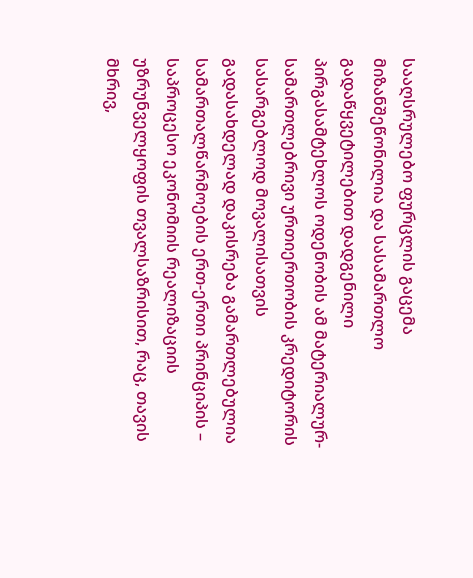სააღსრულებო ფურცლის გაცემა მიზანშეწონილია და სასამართლო გადაწყვეტილებით დადგენილი პირგასამტეხლოს ოდენობის ამ მატერიალურ-სამართლებრივი ურთიერთობის კრედიტორის სასარგებლოდ მოვალისათვის გადასახდელად დაკისრება გამართლებულია სამართალწარმოების ერთ-ერთი პრინციპის – საპროცესო ეკონომიის რეალიზაციის უზრუნველყოფის თვალსაზრისით, რაც, თავის მხრივ,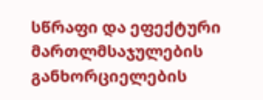სწრაფი და ეფექტური მართლმსაჯულების განხორციელების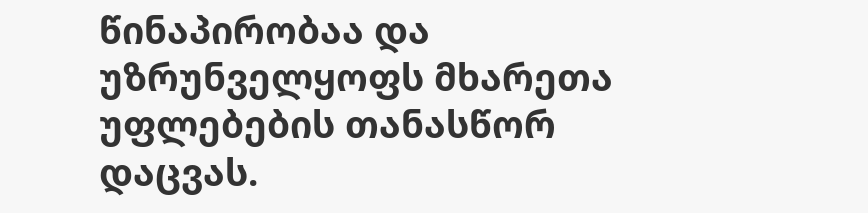წინაპირობაა და უზრუნველყოფს მხარეთა უფლებების თანასწორ დაცვას.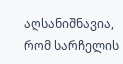აღსანიშნავია, რომ სარჩელის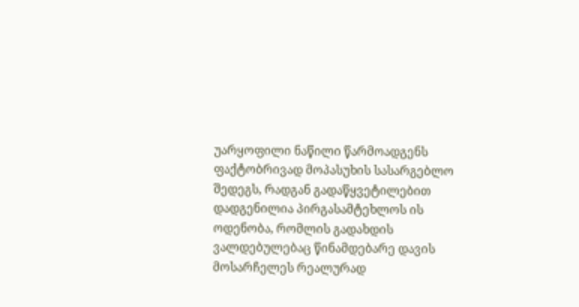უარყოფილი ნაწილი წარმოადგენს ფაქტობრივად მოპასუხის სასარგებლო შედეგს, რადგან გადაწყვეტილებით დადგენილია პირგასამტეხლოს ის ოდენობა, რომლის გადახდის ვალდებულებაც წინამდებარე დავის მოსარჩელეს რეალურად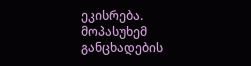ეკისრება. მოპასუხემ განცხადების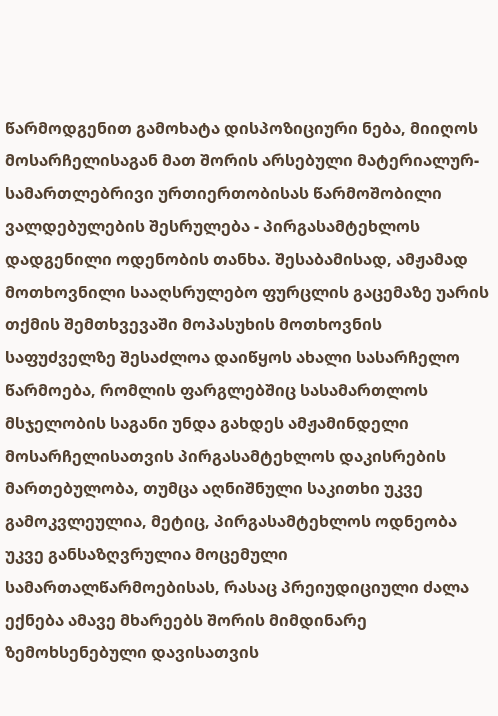წარმოდგენით გამოხატა დისპოზიციური ნება, მიიღოს მოსარჩელისაგან მათ შორის არსებული მატერიალურ-სამართლებრივი ურთიერთობისას წარმოშობილი ვალდებულების შესრულება - პირგასამტეხლოს დადგენილი ოდენობის თანხა. შესაბამისად, ამჟამად მოთხოვნილი სააღსრულებო ფურცლის გაცემაზე უარის თქმის შემთხვევაში მოპასუხის მოთხოვნის საფუძველზე შესაძლოა დაიწყოს ახალი სასარჩელო წარმოება, რომლის ფარგლებშიც სასამართლოს მსჯელობის საგანი უნდა გახდეს ამჟამინდელი მოსარჩელისათვის პირგასამტეხლოს დაკისრების მართებულობა, თუმცა აღნიშნული საკითხი უკვე გამოკვლეულია, მეტიც, პირგასამტეხლოს ოდნეობა უკვე განსაზღვრულია მოცემული სამართალწარმოებისას, რასაც პრეიუდიციული ძალა ექნება ამავე მხარეებს შორის მიმდინარე ზემოხსენებული დავისათვის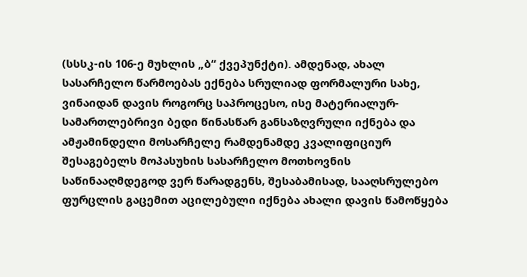(სსსკ-ის 106-ე მუხლის „ბ“ ქვეპუნქტი). ამდენად, ახალ სასარჩელო წარმოებას ექნება სრულიად ფორმალური სახე, ვინაიდან დავის როგორც საპროცესო, ისე მატერიალურ-სამართლებრივი ბედი წინასწარ განსაზღვრული იქნება და ამჟამინდელი მოსარჩელე რამდენამდე კვალიფიციურ შესაგებელს მოპასუხის სასარჩელო მოთხოვნის საწინააღმდეგოდ ვერ წარადგენს, შესაბამისად, სააღსრულებო ფურცლის გაცემით აცილებული იქნება ახალი დავის წამოწყება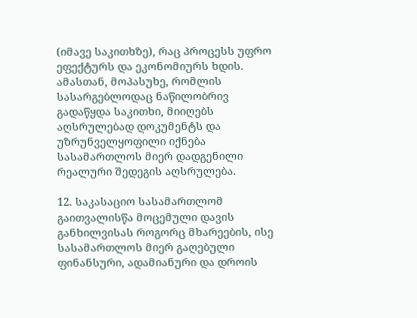(იმავე საკითხზე), რაც პროცესს უფრო ეფექტურს და ეკონომიურს ხდის. ამასთან, მოპასუხე, რომლის სასარგებლოდაც ნაწილობრივ გადაწყდა საკითხი, მიიღებს აღსრულებად დოკუმენტს და უზრუნველყოფილი იქნება სასამართლოს მიერ დადგენილი რეალური შედეგის აღსრულება.

12. საკასაციო სასამართლომ გაითვალისწა მოცემული დავის განხილვისას როგორც მხარეების, ისე სასამართლოს მიერ გაღებული ფინანსური, ადამიანური და დროის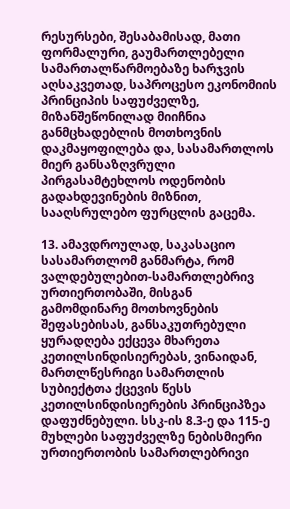რესურსები, შესაბამისად, მათი ფორმალური, გაუმართლებელი სამართალწარმოებაზე ხარჯვის აღსაკვეთად, საპროცესო ეკონომიის პრინციპის საფუძველზე, მიზანშეწონილად მიიჩნია განმცხადებლის მოთხოვნის დაკმაყოფილება და, სასამართლოს მიერ განსაზღვრული პირგასამტეხლოს ოდენობის გადახდევინების მიზნით, სააღსრულებო ფურცლის გაცემა.

13. ამავდროულად, საკასაციო სასამართლომ განმარტა, რომ ვალდებულებით-სამართლებრივ ურთიერთობაში, მისგან გამომდინარე მოთხოვნების შეფასებისას, განსაკუთრებული ყურადღება ექცევა მხარეთა კეთილსინდისიერებას, ვინაიდან, მართლწესრიგი სამართლის სუბიექტთა ქცევის წესს კეთილსინდისიერების პრინციპზეა დაფუძნებული. სსკ-ის 8.3-ე და 115-ე მუხლები საფუძველზე ნებისმიერი ურთიერთობის სამართლებრივი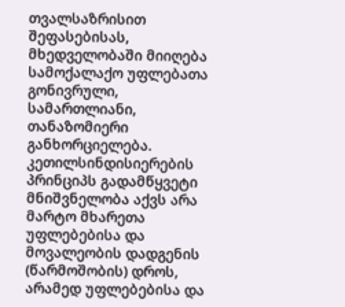თვალსაზრისით შეფასებისას, მხედველობაში მიიღება სამოქალაქო უფლებათა გონივრული, სამართლიანი, თანაზომიერი განხორციელება. კეთილსინდისიერების პრინციპს გადამწყვეტი მნიშვნელობა აქვს არა მარტო მხარეთა უფლებებისა და მოვალეობის დადგენის (წარმოშობის) დროს, არამედ უფლებებისა და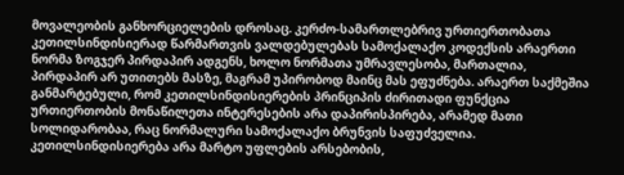მოვალეობის განხორციელების დროსაც. კერძო-სამართლებრივ ურთიერთობათა კეთილსინდისიერად წარმართვის ვალდებულებას სამოქალაქო კოდექსის არაერთი ნორმა ზოგჯერ პირდაპირ ადგენს, ხოლო ნორმათა უმრავლესობა, მართალია, პირდაპირ არ უთითებს მასზე, მაგრამ უპირობოდ მაინც მას ეფუძნება. არაერთ საქმეშია განმარტებული, რომ კეთილსინდისიერების პრინციპის ძირითადი ფუნქცია ურთიერთობის მონაწილეთა ინტერესების არა დაპირისპირება, არამედ მათი სოლიდარობაა, რაც ნორმალური სამოქალაქო ბრუნვის საფუძველია. კეთილსინდისიერება არა მარტო უფლების არსებობის,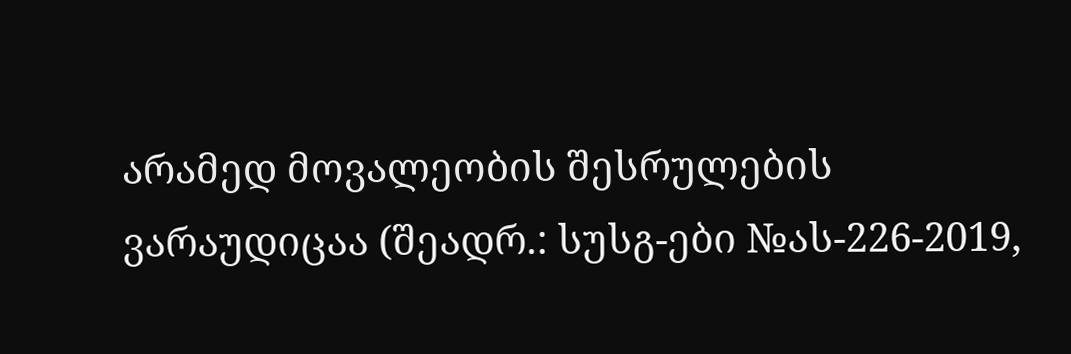არამედ მოვალეობის შესრულების ვარაუდიცაა (შეადრ.: სუსგ-ები №ას-226-2019,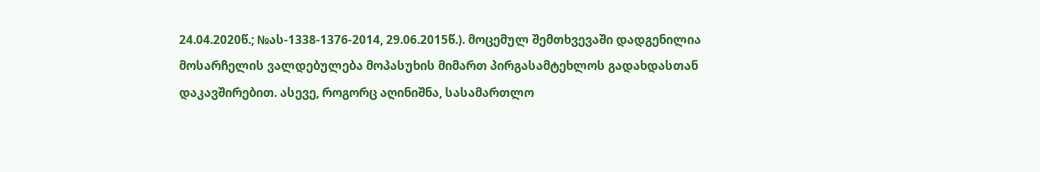24.04.2020წ.; №ას-1338-1376-2014, 29.06.2015წ.). მოცემულ შემთხვევაში დადგენილია მოსარჩელის ვალდებულება მოპასუხის მიმართ პირგასამტეხლოს გადახდასთან დაკავშირებით. ასევე, როგორც აღინიშნა, სასამართლო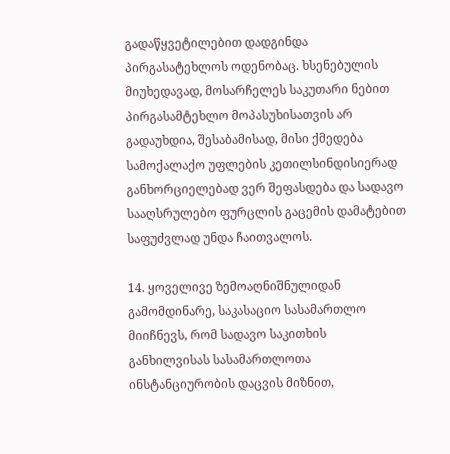გადაწყვეტილებით დადგინდა პირგასატეხლოს ოდენობაც. ხსენებულის მიუხედავად, მოსარჩელეს საკუთარი ნებით პირგასამტეხლო მოპასუხისათვის არ გადაუხდია, შესაბამისად, მისი ქმედება სამოქალაქო უფლების კეთილსინდისიერად განხორციელებად ვერ შეფასდება და სადავო სააღსრულებო ფურცლის გაცემის დამატებით საფუძვლად უნდა ჩაითვალოს.

14. ყოველივე ზემოაღნიშნულიდან გამომდინარე, საკასაციო სასამართლო მიიჩნევს, რომ სადავო საკითხის განხილვისას სასამართლოთა ინსტანციურობის დაცვის მიზნით,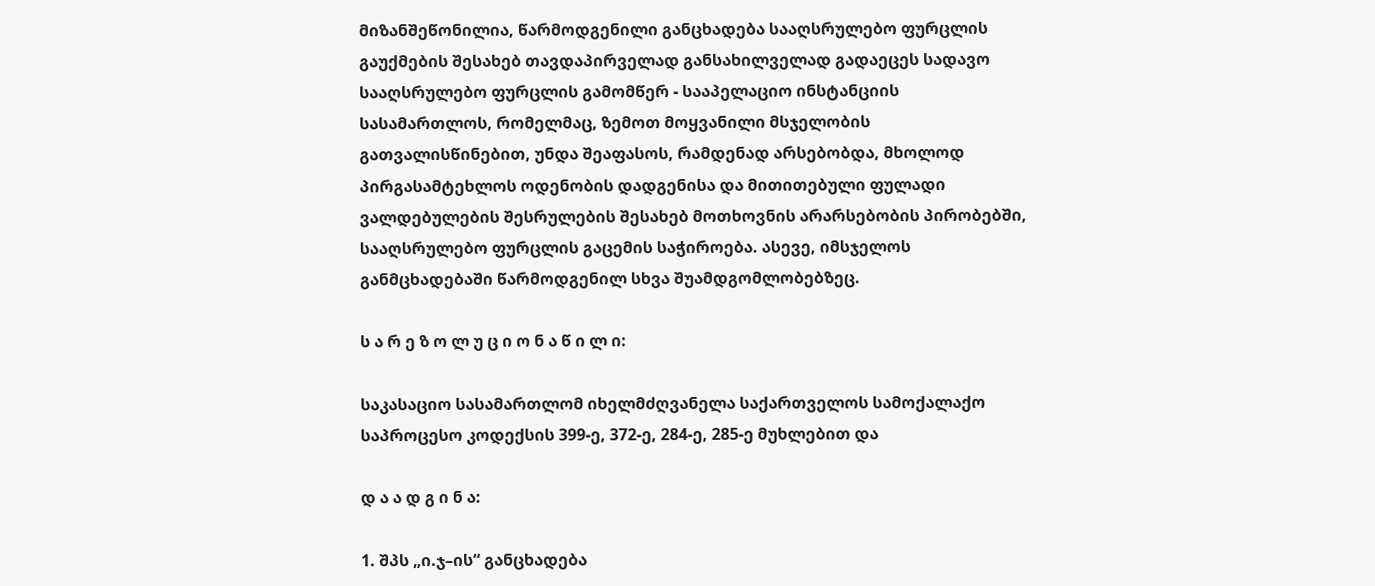მიზანშეწონილია, წარმოდგენილი განცხადება სააღსრულებო ფურცლის გაუქმების შესახებ თავდაპირველად განსახილველად გადაეცეს სადავო სააღსრულებო ფურცლის გამომწერ - სააპელაციო ინსტანციის სასამართლოს, რომელმაც, ზემოთ მოყვანილი მსჯელობის გათვალისწინებით, უნდა შეაფასოს, რამდენად არსებობდა, მხოლოდ პირგასამტეხლოს ოდენობის დადგენისა და მითითებული ფულადი ვალდებულების შესრულების შესახებ მოთხოვნის არარსებობის პირობებში, სააღსრულებო ფურცლის გაცემის საჭიროება. ასევე, იმსჯელოს განმცხადებაში წარმოდგენილ სხვა შუამდგომლობებზეც.

ს ა რ ე ზ ო ლ უ ც ი ო ნ ა წ ი ლ ი:

საკასაციო სასამართლომ იხელმძღვანელა საქართველოს სამოქალაქო საპროცესო კოდექსის 399-ე, 372-ე, 284-ე, 285-ე მუხლებით და

დ ა ა დ გ ი ნ ა:

1. შპს „ი.ჯ–ის“ განცხადება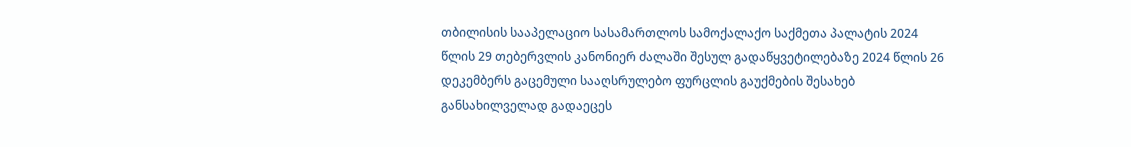თბილისის სააპელაციო სასამართლოს სამოქალაქო საქმეთა პალატის 2024 წლის 29 თებერვლის კანონიერ ძალაში შესულ გადაწყვეტილებაზე 2024 წლის 26 დეკემბერს გაცემული სააღსრულებო ფურცლის გაუქმების შესახებ განსახილველად გადაეცეს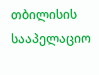თბილისის სააპელაციო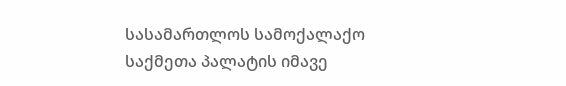სასამართლოს სამოქალაქო საქმეთა პალატის იმავე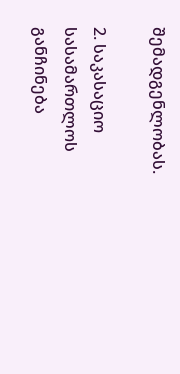შემადგენლობას.

2. საკასაციო სასამართლოს განჩინება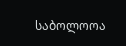საბოლოოა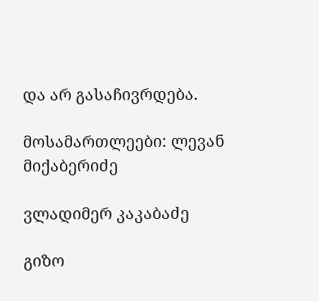და არ გასაჩივრდება.

მოსამართლეები: ლევან მიქაბერიძე

ვლადიმერ კაკაბაძე

გიზო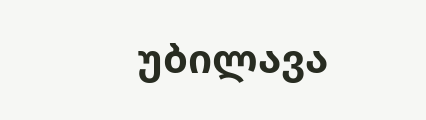უბილავა